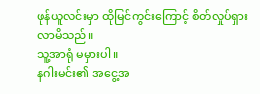ဖုန်ယူလင်းမှာ ထိုမြင်ကွင်းကြောင့် စိတ်လှုပ်ရှားလာမိသည်။
သူ့အာရုံ မမှားပါ။
နဂါးမင်း၏ အငွေ့အ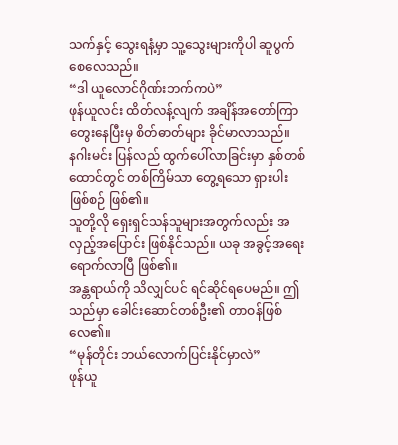သက်နှင့် သွေးရနံ့မှာ သူ့သွေးများကိုပါ ဆူပွက်စေလေသည်။
“ဒါ ယူလောင်ဂိုဏ်းဘက်ကပဲ”
ဖုန်ယူလင်း ထိတ်လန့်လျက် အချိန်အတော်ကြာ တွေးနေပြီးမှ စိတ်ဓာတ်များ ခိုင်မာလာသည်။
နဂါးမင်း ပြန်လည် ထွက်ပေါ်လာခြင်းမှာ နှစ်တစ်ထောင်တွင် တစ်ကြိမ်သာ တွေ့ရသော ရှားပါးဖြစ်စဉ် ဖြစ်၏။
သူတို့လို ရှေးရှင်သန်သူများအတွက်လည်း အလှည့်အပြောင်း ဖြစ်နိုင်သည်။ ယခု အခွင့်အရေး ရောက်လာပြီ ဖြစ်၏။
အန္တရာယ်ကို သိလျှင်ပင် ရင်ဆိုင်ရပေမည်။ ဤသည်မှာ ခေါင်းဆောင်တစ်ဦး၏ တာဝန်ဖြစ်လေ၏။
“မုန်တိုင်း ဘယ်လောက်ပြင်းနိုင်မှာလဲ”
ဖုန်ယူ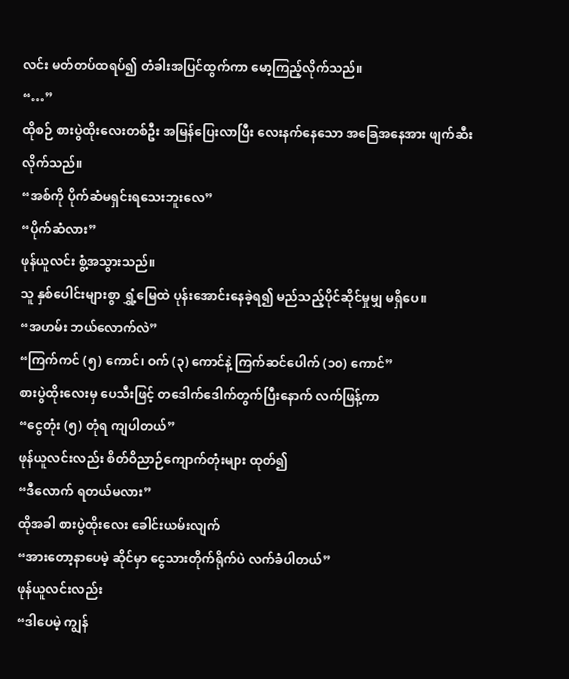လင်း မတ်တပ်ထရပ်၍ တံခါးအပြင်ထွက်ကာ မော့ကြည့်လိုက်သည်။
“…”
ထိုစဉ် စားပွဲထိုးလေးတစ်ဦး အမြန်ပြေးလာပြီး လေးနက်နေသော အခြေအနေအား ဖျက်ဆီးလိုက်သည်။
“အစ်ကို ပိုက်ဆံမရှင်းရသေးဘူးလေ”
“ပိုက်ဆံလား”
ဖုန်ယူလင်း စွံ့အသွားသည်။
သူ နှစ်ပေါင်းများစွာ ရွှံ့မြေထဲ ပုန်းအောင်းနေခဲ့ရ၍ မည်သည့်ပိုင်ဆိုင်မှုမျှ မရှိပေ။
“အဟမ်း ဘယ်လောက်လဲ”
“ကြက်ကင် (၅) ကောင်၊ ဝက် (၃) ကောင်နဲ့ ကြက်ဆင်ပေါက် (၁၀) ကောင်”
စားပွဲထိုးလေးမှ ပေသီးဖြင့် တဒေါက်ဒေါက်တွက်ပြီးနောက် လက်ဖြန့်ကာ
“ငွေတုံး (၅) တုံရ ကျပါတယ်”
ဖုန်ယူလင်းလည်း စိတ်ဝိညာဉ်ကျောက်တုံးများ ထုတ်၍
“ဒီလောက် ရတယ်မလား”
ထိုအခါ စားပွဲထိုးလေး ခေါင်းယမ်းလျက်
“အားတော့နာပေမဲ့ ဆိုင်မှာ ငွေသားတိုက်ရိုက်ပဲ လက်ခံပါတယ်”
ဖုန်ယူလင်းလည်း
“ဒါပေမဲ့ ကျွန်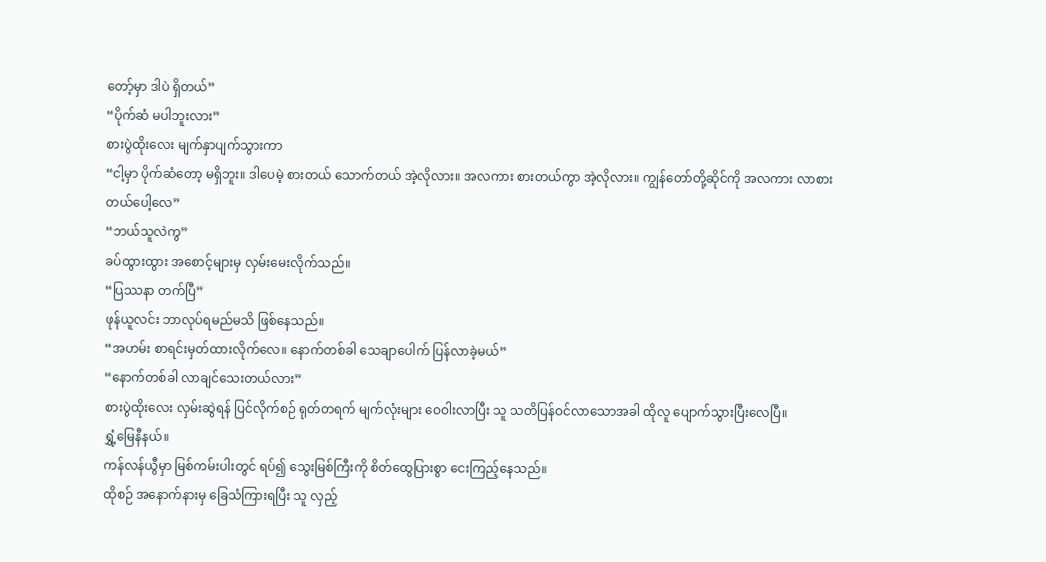တော့်မှာ ဒါပဲ ရှိတယ်”
“ပိုက်ဆံ မပါဘူးလား”
စားပွဲထိုးလေး မျက်နှာပျက်သွားကာ
“ငါ့မှာ ပိုက်ဆံတော့ မရှိဘူး။ ဒါပေမဲ့ စားတယ် သောက်တယ် အဲ့လိုလား။ အလကား စားတယ်ကွာ အဲ့လိုလား။ ကျွန်တော်တို့ဆိုင်ကို အလကား လာစားတယ်ပေါ့လေ”
“ဘယ်သူလဲကွ”
ခပ်ထွားထွား အစောင့်များမှ လှမ်းမေးလိုက်သည်။
“ပြဿနာ တက်ပြီ”
ဖုန်ယူလင်း ဘာလုပ်ရမည်မသိ ဖြစ်နေသည်။
“အဟမ်း စာရင်းမှတ်ထားလိုက်လေ။ နောက်တစ်ခါ သေချာပေါက် ပြန်လာခဲ့မယ်”
“နောက်တစ်ခါ လာချင်သေးတယ်လား”
စားပွဲထိုးလေး လှမ်းဆွဲရန် ပြင်လိုက်စဉ် ရုတ်တရက် မျက်လုံးများ ဝေဝါးလာပြီး သူ သတိပြန်ဝင်လာသောအခါ ထိုလူ ပျောက်သွားပြီးလေပြီ။
ရွှံ့မြေနီနယ်။
ကန်လန်ယွီမှာ မြစ်ကမ်းပါးတွင် ရပ်၍ သွေးမြစ်ကြီးကို စိတ်ထွေပြားစွာ ငေးကြည့်နေသည်။
ထိုစဉ် အနောက်နားမှ ခြေသံကြားရပြီး သူ လှည့်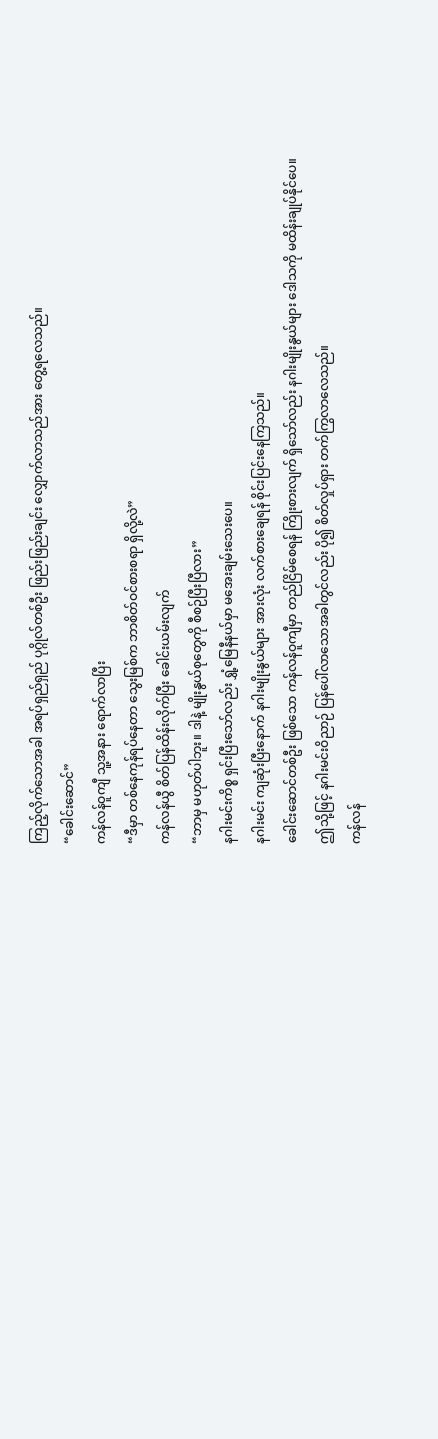ကြည့်လိုက်သောအခါ အရပ်ရှည်ရှည် ပုဂ္ဂိုလ်တစ်ဦး ဖြည်းဖြည်းချင်း လျှောက်လာသည်အား တွေ့ရလေသည်။
“ခေါင်းဆောင်”
ကန်လန်ဝူကျီ သူ့အနား ရောက်လာပြီး
“ဒီမှာ တစ်နေကုန်ရပ်နေတာ သွေးမြစ်က ဘာစိတ်ဝင်စားစရာ ရှိလို့လဲ”
ကန်လန်ယွီ စိတ်ပြန်ထိန်းလိုက်ပြီး ခေါင်းယမ်းလျက်
“ဘာမှ မဟုတ်ပါဘူး။ ဒါနဲ့ မျိုးနွယ်စုတွေကို စီစဉ်ပြီးပြီလား”
နဂါးမင်းကိစ္စ ရှင်းပြီးသော်လည်း ရွှံ့မြေနီနယ်မှာ မအေးချမ်းသေးပေ။
နဂါးမင်း ကျဆုံးပြီးနောက် နဂါးမျိုးနွယ်များ အားလုံး လက်စားချေရန် စိုင်းပြင်းနေကြသည်။
ခေါင်းဆောင်တစ်ဦး ဖြစ်သော ကန်လန်ဝူကျီမှာ တည်ငြိမ်စေရန် ကြိုးစားလျက် ရှိသော်လည်း နဂါးမျိုးနွယ်များ ဒေါသကို မထိန်းချုပ်နိုင်ပေ။
ဤသို့ဖြင့် နဂါးမင်းဝိညာဉ် ပြန်ပေါ်လာသောအခါတွင်လည်း ပို၍ စိတ်လှုပ်ရှား တက်ကြွလာလေသည်။
ကန်လန်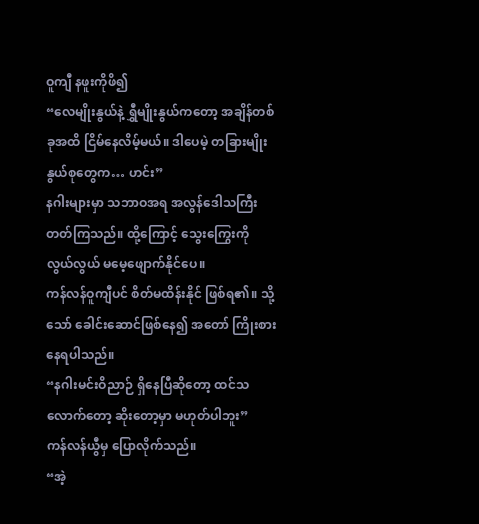ဝူကျီ နဖူးကိုဖိ၍
“လေမျိုးနွယ်နဲ့ ရွှီမျိုးနွယ်ကတော့ အချိန်တစ်ခုအထိ ငြိမ်နေလိမ့်မယ်။ ဒါပေမဲ့ တခြားမျိုးနွယ်စုတွေက… ဟင်း”
နဂါးများမှာ သဘာဝအရ အလွန်ဒေါသကြီးတတ်ကြသည်။ ထို့ကြောင့် သွေးကြွေးကို လွယ်လွယ် မမေ့ဖျောက်နိုင်ပေ။
ကန်လန်ဝူကျီပင် စိတ်မထိန်းနိုင် ဖြစ်ရ၏။ သို့သော် ခေါင်းဆောင်ဖြစ်နေ၍ အတော် ကြိုးစားနေရပါသည်။
“နဂါးမင်းဝိညာဉ် ရှိနေပြီဆိုတော့ ထင်သလောက်တော့ ဆိုးတော့မှာ မဟုတ်ပါဘူး”
ကန်လန်ယွီမှ ပြောလိုက်သည်။
“အဲ့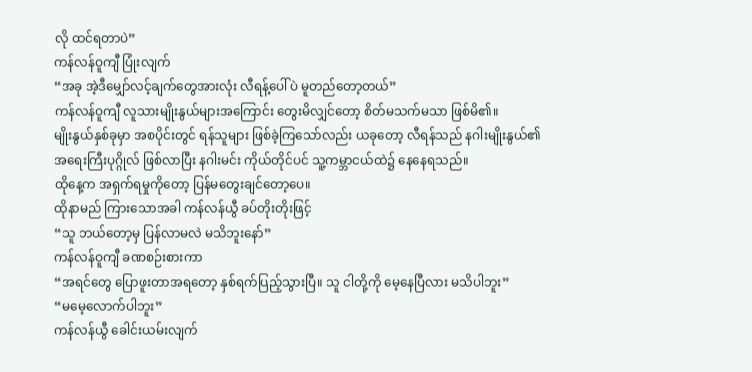လို ထင်ရတာပဲ”
ကန်လန်ဝူကျီ ပြုံးလျက်
“အခု အဲ့ဒီမျှော်လင့်ချက်တွေအားလုံး လီရန့်ပေါ်ပဲ မူတည်တော့တယ်”
ကန်လန်ဝူကျီ လူသားမျိုးနွယ်များအကြောင်း တွေးမိလျှင်တော့ စိတ်မသက်မသာ ဖြစ်မိ၏။
မျိုးနွယ်နှစ်ခုမှာ အစပိုင်းတွင် ရန်သူများ ဖြစ်ခဲ့ကြသော်လည်း ယခုတော့ လီရန်သည် နဂါးမျိုးနွယ်၏ အရေးကြီးပုဂ္ဂိုလ် ဖြစ်လာပြီး နဂါးမင်း ကိုယ်တိုင်ပင် သူ့ကမ္ဘာငယ်ထဲ၌ နေနေရသည်။
ထိုနေ့က အရှက်ရမှုကိုတော့ ပြန်မတွေးချင်တော့ပေ။
ထိုနာမည် ကြားသောအခါ ကန်လန်ယွီ ခပ်တိုးတိုးဖြင့်
“သူ ဘယ်တော့မှ ပြန်လာမလဲ မသိဘူးနော်”
ကန်လန်ဝူကျီ ခဏစဉ်းစားကာ
“အရင်တွေ ပြောဖူးတာအရတော့ နှစ်ရက်ပြည့်သွားပြီ။ သူ ငါတို့ကို မေ့နေပြီလား မသိပါဘူး”
“မမေ့လောက်ပါဘူး”
ကန်လန်ယွီ ခေါင်းယမ်းလျက်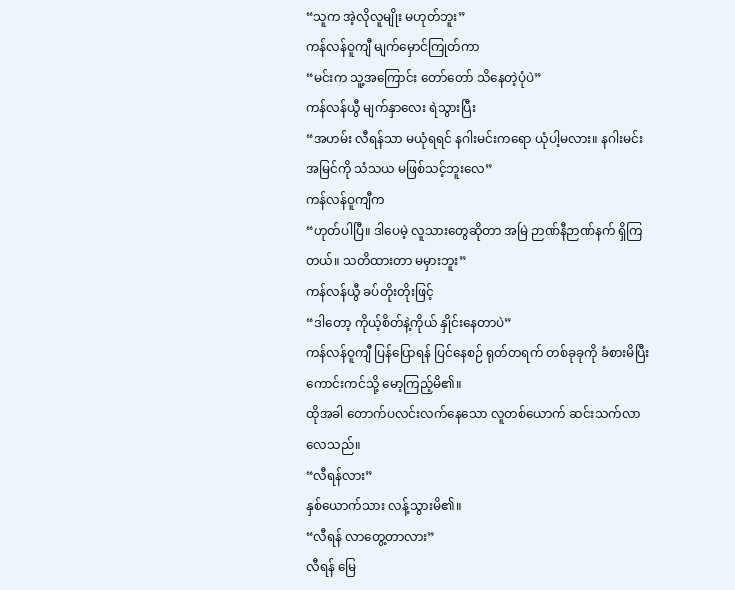“သူက အဲ့လိုလူမျိုး မဟုတ်ဘူး”
ကန်လန်ဝူကျီ မျက်မှောင်ကြုတ်ကာ
“မင်းက သူ့အကြောင်း တော်တော် သိနေတဲ့ပုံပဲ”
ကန်လန်ယွီ မျက်နှာလေး ရဲသွားပြီး
“အဟမ်း လီရန်သာ မယုံရရင် နဂါးမင်းကရော ယုံပါ့မလား။ နဂါးမင်း အမြင်ကို သံသယ မဖြစ်သင့်ဘူးလေ”
ကန်လန်ဝူကျီက
“ဟုတ်ပါပြီ။ ဒါပေမဲ့ လူသားတွေဆိုတာ အမြဲ ဉာဏ်နီဉာဏ်နက် ရှိကြတယ်။ သတိထားတာ မမှားဘူး”
ကန်လန်ယွီ ခပ်တိုးတိုးဖြင့်
“ဒါတော့ ကိုယ့်စိတ်နဲ့ကိုယ် နှိုင်းနေတာပဲ”
ကန်လန်ဝူကျီ ပြန်ပြောရန် ပြင်နေစဉ် ရုတ်တရက် တစ်ခုခုကို ခံစားမိပြီး ကောင်းကင်သို့ မော့ကြည့်မိ၏။
ထိုအခါ တောက်ပလင်းလက်နေသော လူတစ်ယောက် ဆင်းသက်လာလေသည်။
“လီရန်လား”
နှစ်ယောက်သား လန့်သွားမိ၏။
“လီရန် လာတွေ့တာလား”
လီရန် မြေ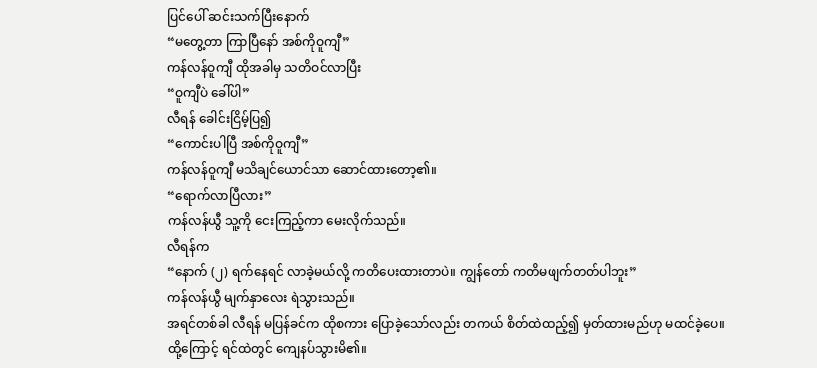ပြင်ပေါ် ဆင်းသက်ပြီးနောက်
“မတွေ့တာ ကြာပြီနော် အစ်ကိုဝူကျီ”
ကန်လန်ဝူကျီ ထိုအခါမှ သတိဝင်လာပြီး
“ဝူကျီပဲ ခေါ်ပါ”
လီရန် ခေါင်းငြိမ့်ပြ၍
“ကောင်းပါပြီ အစ်ကိုဝူကျီ”
ကန်လန်ဝူကျီ မသိချင်ယောင်သာ ဆောင်ထားတော့၏။
“ရောက်လာပြီလား”
ကန်လန်ယွီ သူ့ကို ငေးကြည့်ကာ မေးလိုက်သည်။
လီရန်က
“နောက် (၂) ရက်နေရင် လာခဲ့မယ်လို့ ကတိပေးထားတာပဲ။ ကျွန်တော် ကတိမဖျက်တတ်ပါဘူး”
ကန်လန်ယွီ မျက်နှာလေး ရဲသွားသည်။
အရင်တစ်ခါ လီရန် မပြန်ခင်က ထိုစကား ပြောခဲ့သော်လည်း တကယ် စိတ်ထဲထည့်၍ မှတ်ထားမည်ဟု မထင်ခဲ့ပေ။
ထို့ကြောင့် ရင်ထဲတွင် ကျေနပ်သွားမိ၏။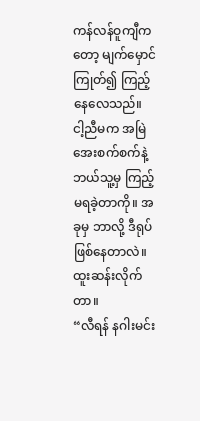ကန်လန်ဝူကျီကတော့ မျက်မှောင်ကြုတ်၍ ကြည့်နေလေသည်။
ငါ့ညီမက အမြဲ အေးစက်စက်နဲ့ ဘယ်သူ့မှ ကြည့်မရခဲ့တာကို။ အခုမှ ဘာလို့ ဒီရုပ် ဖြစ်နေတာလဲ။
ထူးဆန်းလိုက်တာ။
“လီရန် နဂါးမင်း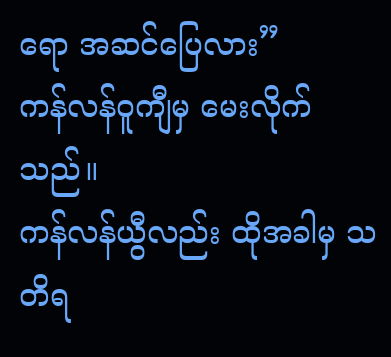ရော အဆင်ပြေလား”
ကန်လန်ဝူကျီမှ မေးလိုက်သည်။
ကန်လန်ယွီလည်း ထိုအခါမှ သတိရ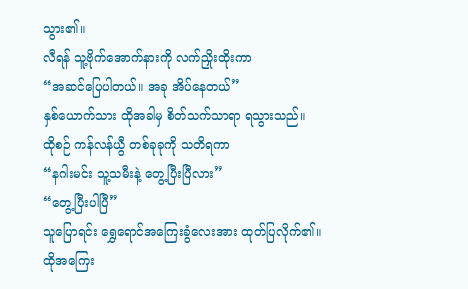သွား၏။
လီရန် သူ့ဗိုက်အောက်နားကို လက်ညှိုးထိုးကာ
“အဆင်ပြေပါတယ်။ အခု အိပ်နေတယ်”
နှစ်ယောက်သား ထိုအခါမှ စိတ်သက်သာရာ ရသွားသည်။
ထိုစဉ် ကန်လန်ယွီ တစ်ခုခုကို သတိရကာ
“နဂါးမင်း သူ့သမီးနဲ့ တွေ့ပြီးပြီလား”
“တွေ့ပြီးပါပြီ”
သူပြောရင်း ရွှေရောင်အကြေးခွံလေးအား ထုတ်ပြလိုက်၏။
ထိုအကြေး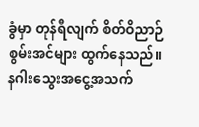ခွံမှာ တုန်ရီလျက် စိတ်ဝိညာဉ်စွမ်းအင်များ ထွက်နေသည်။
နဂါးသွေးအငွေ့အသက်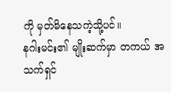ကို မှတ်မိနေသကဲ့သို့ပင်။
နဂါးမင်း၏ မျိုးဆက်မှာ တကယ် အသက်ရှင်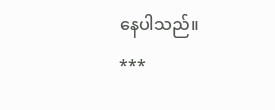နေပါသည်။
***